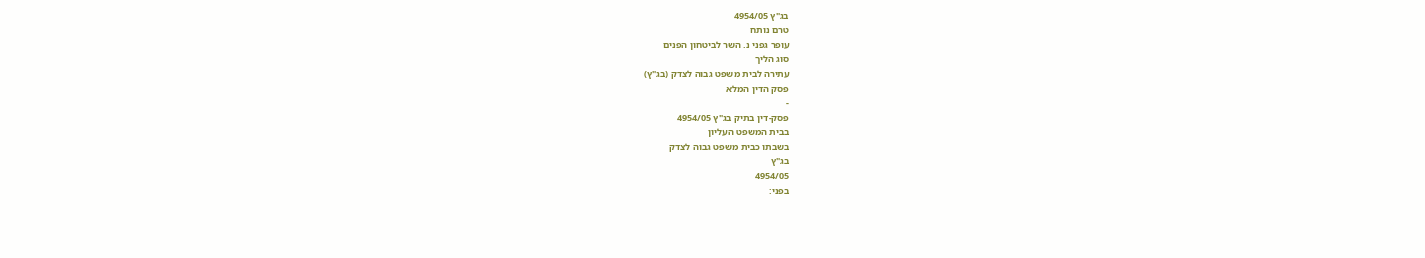בג"ץ 4954/05
טרם נותח
עופר גפני נ. השר לביטחון הפנים
סוג הליך
עתירה לבית משפט גבוה לצדק (בג"ץ)
פסק הדין המלא
-
פסק-דין בתיק בג"ץ 4954/05
בבית המשפט העליון
בשבתו כבית משפט גבוה לצדק
בג"ץ
4954/05
בפני: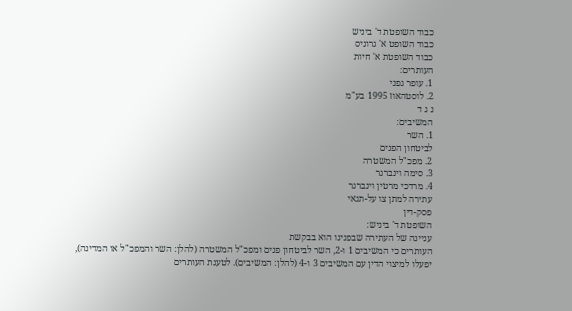כבוד השופטת ד' ביניש
כבוד השופט א' גרוניס
כבוד השופטת א' חיות
העותרים:
1. עופר גפני
2. לוסטהאוז 1995 בע"מ
נ ג ד
המשיבים:
1. השר
לביטחון הפנים
2. מפכ"ל המשטרה
3. סימה וינברגר
4. מרדכי מרטין וינברגר
עתירה למתן צו על-תנאי
פסק-דין
השופטת ד' ביניש:
עניינה של העתירה שבפנינו הוא בבקשת
העותרים כי המשיבים 1 ו-2, השר לביטחון פנים ומפכ"ל המשטרה (להלן: השר והמפכ"ל או המדינה),
יפעלו למיצוי הדין עם המשיבים 3 ו-4 (להלן: המשיבים). לטענת העותרים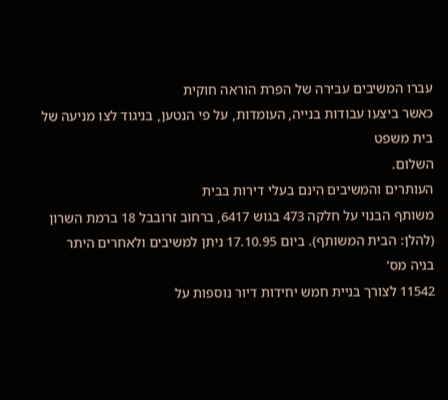עברו המשיבים עבירה של הפרת הוראה חוקית
כאשר ביצעו עבודות בנייה, העומדות, על פי הנטען, בניגוד לצו מניעה של בית משפט
השלום.
העותרים והמשיבים הינם בעלי דירות בבית
משותף הבנוי על חלקה 473 בגוש 6417, ברחוב זרובבל 18 ברמת השרון (להלן: הבית המשותף). ביום 17.10.95 ניתן למשיבים ולאחרים היתר בניה מס'
11542 לצורך בניית חמש יחידות דיור נוספות על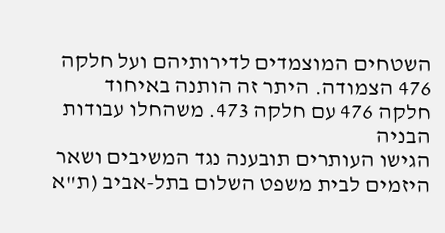השטחים המוצמדים לדירותיהם ועל חלקה
476 הצמודה. היתר זה הותנה באיחוד חלקה 476 עם חלקה 473. משהחלו עבודות הבניה
הגישו העותרים תובענה נגד המשיבים ושאר היזמים לבית משפט השלום בתל-אביב (ת"א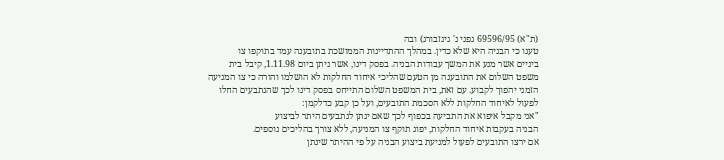(ת"א) 69596/95 גפני נ' גינזבורג) ובה
טענו כי הבניה היא שלא כדין. במהלך ההתדיינות הממושכת בתובענה עמד בתוקפו צו
ביניים אשר מנע את המשך עבודות הבניה. בפסק דינו, אשר ניתן ביום 1.11.98, קיבל בית
משפט השלום את התובענה מן הטעם שהליכי איחוד החלקות לא הושלמו והורה כי צו המניעה
הזמני יהפוך לקבוע. עם זאת, בית המשפט השלום התייחס בפסק דינו לכך שהנתבעים החלו
לפעול לאיחוד החלקות ללא הסכמת התובעים, ועל כן קבע כדלקמן:
"אני מקבל איפוא את התביעה בכפוף לכך שאם ינתן לנתבעים היתר לביצוע
הבניה בעקבות איחוד החלקות, יפוג תוקף צו המניעה, ללא צורך בהליכים נוספים.
אם ירצו התובעים לפעול למניעת ביצוע הבניה על פי ההיתר שינתן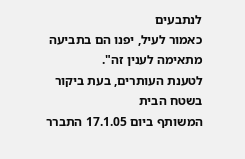לנתבעים
כאמור לעיל, יפנו הם בתביעה מתאימה לענין זה".
לטענת העותרים, בעת ביקור בשטח הבית
המשותף ביום 17.1.05 התברר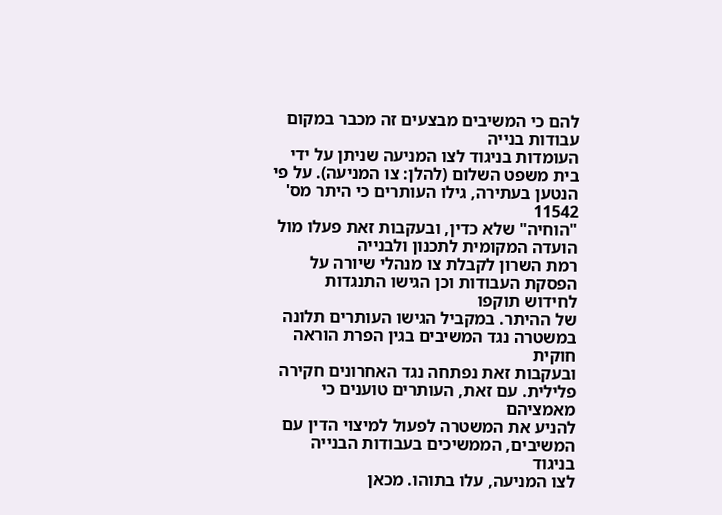להם כי המשיבים מבצעים זה מכבר במקום עבודות בנייה
העומדות בניגוד לצו המניעה שניתן על ידי בית משפט השלום (להלן: צו המניעה). על פי הנטען בעתירה, גילו העותרים כי היתר מס' 11542
"הוחיה" שלא כדין, ובעקבות זאת פעלו מול הועדה המקומית לתכנון ולבנייה
רמת השרון לקבלת צו מנהלי שיורה על הפסקת העבודות וכן הגישו התנגדות לחידוש תוקפו
של ההיתר. במקביל הגישו העותרים תלונה במשטרה נגד המשיבים בגין הפרת הוראה חוקית
ובעקבות זאת נפתחה נגד האחרונים חקירה פלילית. עם זאת, העותרים טוענים כי מאמציהם
להניע את המשטרה לפעול למיצוי הדין עם המשיבים, הממשיכים בעבודות הבנייה בניגוד
לצו המניעה, עלו בתוהו. מכאן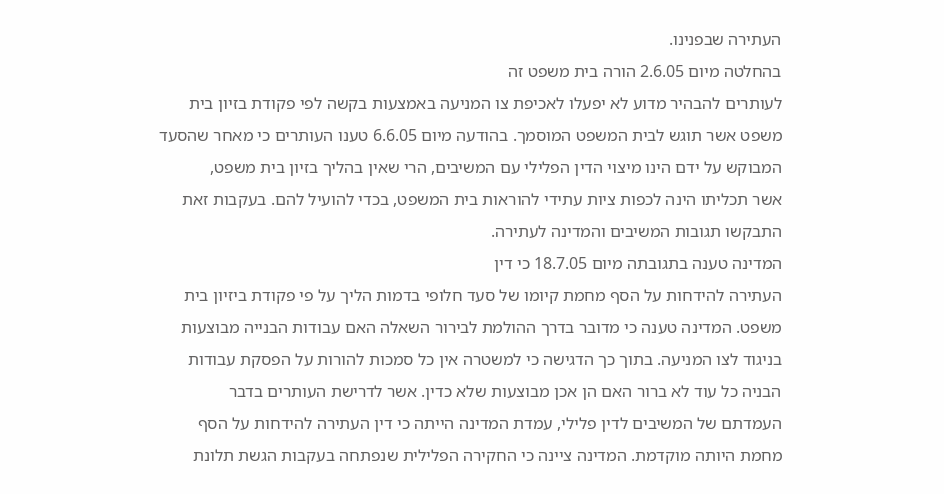העתירה שבפנינו.
בהחלטה מיום 2.6.05 הורה בית משפט זה
לעותרים להבהיר מדוע לא יפעלו לאכיפת צו המניעה באמצעות בקשה לפי פקודת בזיון בית
משפט אשר תוגש לבית המשפט המוסמך. בהודעה מיום 6.6.05 טענו העותרים כי מאחר שהסעד
המבוקש על ידם הינו מיצוי הדין הפלילי עם המשיבים, הרי שאין בהליך בזיון בית משפט,
אשר תכליתו הינה לכפות ציות עתידי להוראות בית המשפט, בכדי להועיל להם. בעקבות זאת
התבקשו תגובות המשיבים והמדינה לעתירה.
המדינה טענה בתגובתה מיום 18.7.05 כי דין
העתירה להידחות על הסף מחמת קיומו של סעד חלופי בדמות הליך על פי פקודת ביזיון בית
משפט. המדינה טענה כי מדובר בדרך ההולמת לבירור השאלה האם עבודות הבנייה מבוצעות
בניגוד לצו המניעה. בתוך כך הדגישה כי למשטרה אין כל סמכות להורות על הפסקת עבודות
הבניה כל עוד לא ברור האם הן אכן מבוצעות שלא כדין. אשר לדרישת העותרים בדבר
העמדתם של המשיבים לדין פלילי, עמדת המדינה הייתה כי דין העתירה להידחות על הסף
מחמת היותה מוקדמת. המדינה ציינה כי החקירה הפלילית שנפתחה בעקבות הגשת תלונת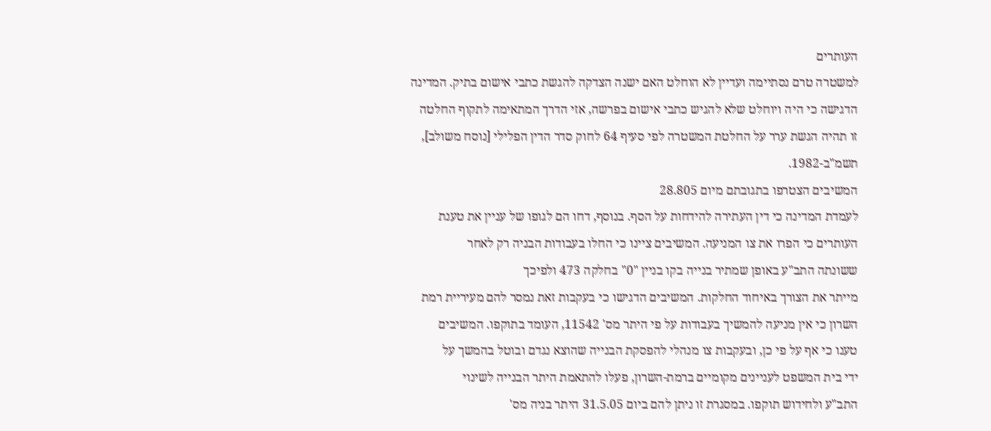העותרים
למשטרה טרם נסתיימה ועדיין לא הוחלט האם ישנה הצדקה להגשת כתבי אישום בתיק. המדינה
הדגישה כי היה ויוחלט שלא להגיש כתבי אישום בפרשה, אזי הדרך המתאימה לתקוף החלטה
זו תהיה הגשת ערר על החלטת המשטרה לפי סעיף 64 לחוק סדר הדין הפלילי [נוסח משולב],
תשמ"ב-1982.
המשיבים הצטרפו בתגובתם מיום 28.805
לעמדת המדינה כי דין העתירה להידחות על הסף. בנוסף, דחו הם לגופו של עניין את טענת
העותרים כי הפרו את צו המניעה. המשיבים ציינו כי החלו בעבודות הבניה רק לאחר
ששונתה התב"ע באופן שמתיר בנייה בקו בניין "0" בחלקה 473 ולפיכך
מייתר את הצורך באיחוד החלקות. המשיבים הדגישו כי בעקבות זאת נמסר להם מעיריית רמת
השרון כי אין מניעה להמשיך בעבודות על פי היתר מס' 11542, העומד בתוקפו. המשיבים
טענו כי אף על פי כן, ובעקבות צו מנהלי להפסקת הבנייה שהוצא נגדם ובוטל בהמשך על
ידי בית המשפט לעניינים מקומיים ברמת-השרון, פעלו להתאמת היתר הבנייה לשינוי
התב"ע ולחידוש תוקפו. במסגרת זו ניתן להם ביום 31.5.05 היתר בניה מס'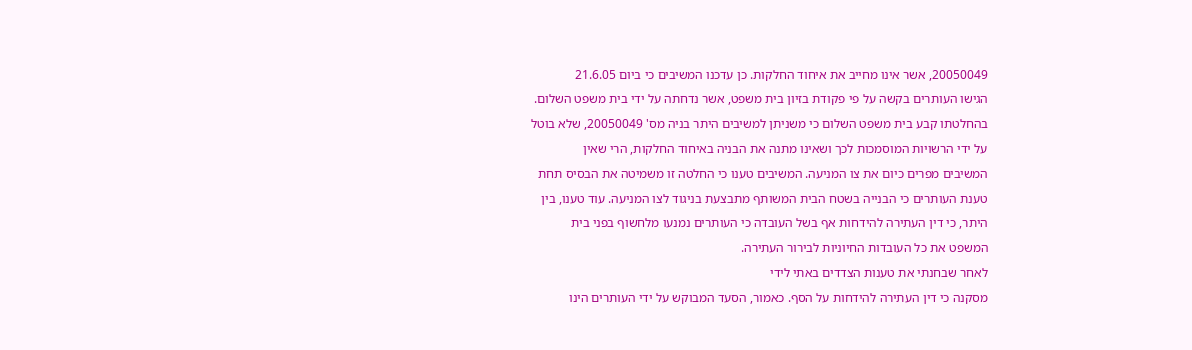20050049, אשר אינו מחייב את איחוד החלקות. כן עדכנו המשיבים כי ביום 21.6.05
הגישו העותרים בקשה על פי פקודת בזיון בית משפט, אשר נדחתה על ידי בית משפט השלום.
בהחלטתו קבע בית משפט השלום כי משניתן למשיבים היתר בניה מס' 20050049, שלא בוטל
על ידי הרשויות המוסמכות לכך ושאינו מתנה את הבניה באיחוד החלקות, הרי שאין
המשיבים מפרים כיום את צו המניעה. המשיבים טענו כי החלטה זו משמיטה את הבסיס תחת
טענת העותרים כי הבנייה בשטח הבית המשותף מתבצעת בניגוד לצו המניעה. עוד טענו, בין
היתר, כי דין העתירה להידחות אף בשל העובדה כי העותרים נמנעו מלחשוף בפני בית
המשפט את כל העובדות החיוניות לבירור העתירה.
לאחר שבחנתי את טענות הצדדים באתי לידי
מסקנה כי דין העתירה להידחות על הסף. כאמור, הסעד המבוקש על ידי העותרים הינו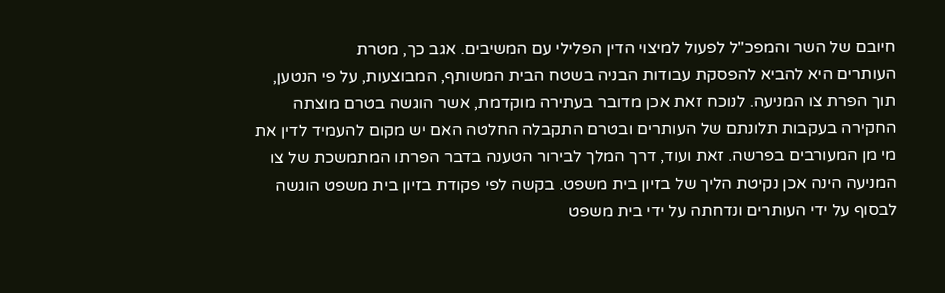חיובם של השר והמפכ"ל לפעול למיצוי הדין הפלילי עם המשיבים. אגב כך, מטרת
העותרים היא להביא להפסקת עבודות הבניה בשטח הבית המשותף, המבוצעות, על פי הנטען,
תוך הפרת צו המניעה. לנוכח זאת אכן מדובר בעתירה מוקדמת, אשר הוגשה בטרם מוצתה
החקירה בעקבות תלונתם של העותרים ובטרם התקבלה החלטה האם יש מקום להעמיד לדין את
מי מן המעורבים בפרשה. זאת ועוד, דרך המלך לבירור הטענה בדבר הפרתו המתמשכת של צו
המניעה הינה אכן נקיטת הליך של בזיון בית משפט. בקשה לפי פקודת בזיון בית משפט הוגשה
לבסוף על ידי העותרים ונדחתה על ידי בית משפט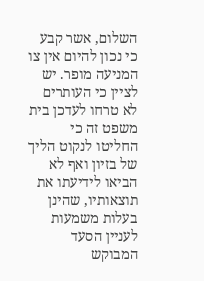השלום, אשר קבע כי נכון להיום אין צו
המניעה מופר. יש לציין כי העותרים לא טרחו לעדכן בית משפט זה כי החליטו לנקוט הליך
של בזיון ואף לא הביאו לידיעתו את תוצאותיו, שהינן בעלות משמעות לעניין הסעד
המבוקש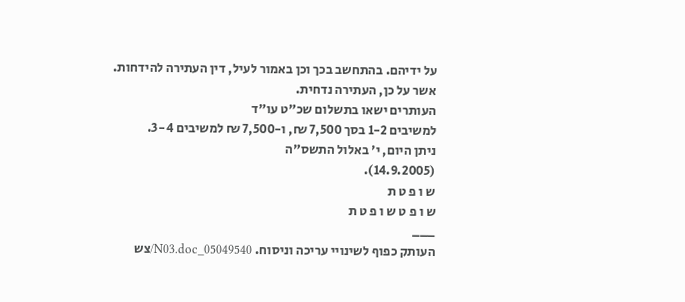על ידיהם. בהתחשב בכך וכן באמור לעיל, דין העתירה להידחות.
אשר על כן, העתירה נדחית.
העותרים ישאו בתשלום שכ"ט עו"ד
למשיבים 1-2 בסך 7,500 ₪, ו-7,500 ₪ למשיבים 3-4.
ניתן היום, י' באלול התשס"ה
(14.9.2005).
ש ו פ ט ת
ש ו פ ט ש ו פ ט ת
___
העותק כפוף לשינויי עריכה וניסוח. 05049540_N03.doc/צש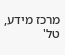מרכז מידע, טל'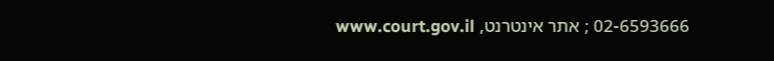02-6593666 ; אתר אינטרנט, www.court.gov.il